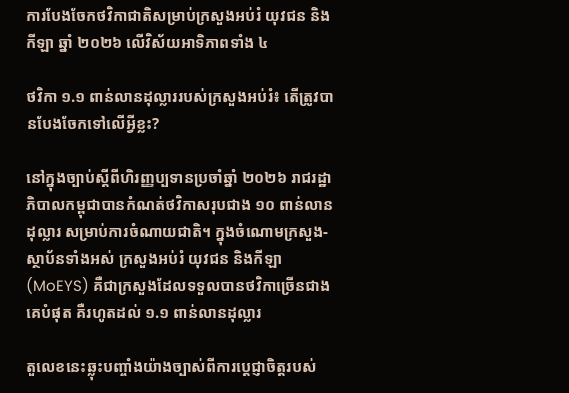ការបែងចែកថវិកាជាតិសម្រាប់ក្រសួងអប់រំ យុវជន និងកីឡា ឆ្នាំ ២០២៦ លើវិស័យអាទិភាពទាំង ៤

ថវិកា ១.១ ពាន់លានដុល្លាររបស់ក្រសួងអប់រំ៖ តើត្រូវបានបែងចែកទៅលើអ្វីខ្លះ?

នៅក្នុងច្បាប់ស្តីពីហិរញ្ញប្បទានប្រចាំឆ្នាំ ២០២៦ រាជរដ្ឋាភិបាលកម្ពុជាបានកំណត់ថវិកាសរុបជាង ១០ ពាន់លានដុល្លារ សម្រាប់ការចំណាយជាតិ។ ក្នុងចំណោមក្រសួង-ស្ថាប័នទាំងអស់ ក្រសួងអប់រំ យុវជន និងកីឡា (MoEYS) គឺជាក្រសួងដែលទទួលបានថវិកាច្រើនជាងគេបំផុត គឺរហូតដល់ ១.១ ពាន់លានដុល្លារ

តួលេខនេះឆ្លុះបញ្ចាំងយ៉ាងច្បាស់ពីការប្តេជ្ញាចិត្តរបស់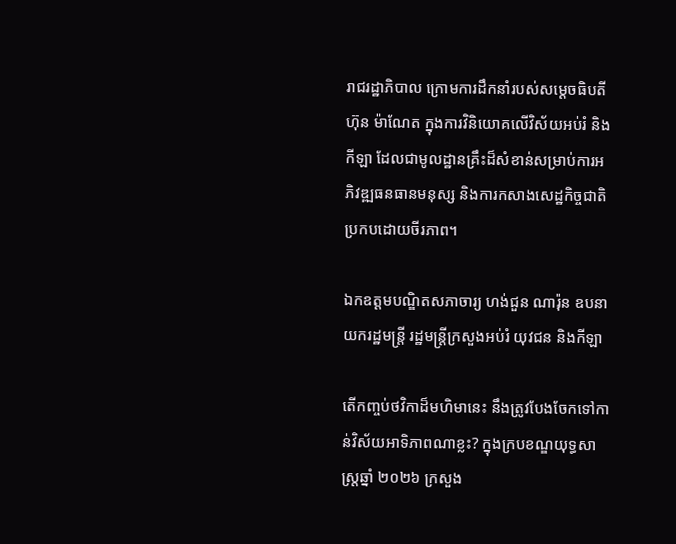រាជរដ្ឋាភិបាល ក្រោមការដឹកនាំរបស់សម្តេចធិបតី ហ៊ុន ម៉ាណែត ក្នុងការវិនិយោគលើវិស័យអប់រំ និងកីឡា ដែលជាមូលដ្ឋានគ្រឹះដ៏សំខាន់សម្រាប់ការអភិវឌ្ឍធនធានមនុស្ស និងការកសាងសេដ្ឋកិច្ចជាតិប្រកបដោយចីរភាព។

ឯកឧត្តមបណ្ឌិតសភាចារ្យ ហង់ជួន ណារ៉ុន ឧបនាយករដ្ឋមន្រ្តី រដ្ឋមន្ត្រីក្រសួងអប់រំ យុវជន និងកីឡា

តើកញ្ចប់ថវិកាដ៏មហិមានេះ នឹងត្រូវបែងចែកទៅកាន់វិស័យអាទិភាពណាខ្លះ? ក្នុងក្របខណ្ឌយុទ្ធសាស្ត្រឆ្នាំ ២០២៦ ក្រសួង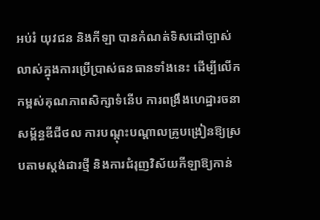អប់រំ យុវជន និងកីឡា បានកំណត់ទិសដៅច្បាស់លាស់ក្នុងការប្រើប្រាស់ធនធានទាំងនេះ ដើម្បីលើកកម្ពស់គុណភាពសិក្សាទំនើប ការពង្រឹងហេដ្ឋារចនាសម្ព័ន្ធឌីជីថល ការបណ្តុះបណ្តាលគ្រូបង្រៀនឱ្យស្របតាមស្តង់ដារថ្មី និងការជំរុញវិស័យកីឡាឱ្យកាន់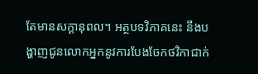តែមានសក្ដានុពល។ អត្ថបទវិភាគនេះ នឹងបង្ហាញជូនលោកអ្នកនូវការបែងចែកថវិកាជាក់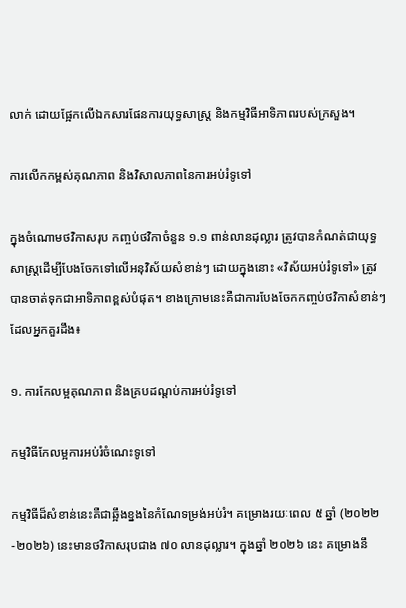លាក់ ដោយផ្អែកលើឯកសារផែនការយុទ្ធសាស្ត្រ និងកម្មវិធីអាទិភាពរបស់ក្រសួង។

ការលើកកម្ពស់គុណភាព និងវិសាលភាពនៃការអប់រំទូទៅ

ក្នុងចំណោមថវិកាសរុប កញ្ចប់ថវិកាចំនួន ១.១ ពាន់លានដុល្លារ ត្រូវបានកំណត់ជាយុទ្ធសាស្ត្រដើម្បីបែងចែកទៅលើអនុវិស័យសំខាន់ៗ ដោយក្នុងនោះ «វិស័យអប់រំទូទៅ» ត្រូវបានចាត់ទុកជាអាទិភាពខ្ពស់បំផុត។ ខាងក្រោមនេះគឺជាការបែងចែកកញ្ចប់ថវិកាសំខាន់ៗដែលអ្នកគួរដឹង៖

១. ការកែលម្អគុណភាព និងគ្របដណ្តប់ការអប់រំទូទៅ

កម្មវិធីកែលម្អការអប់រំចំណេះទូទៅ

កម្មវិធីដ៏សំខាន់នេះគឺជាឆ្អឹងខ្នងនៃកំណែទម្រង់អប់រំ។ គម្រោងរយៈពេល ៥ ឆ្នាំ (២០២២-២០២៦) នេះមានថវិកាសរុបជាង ៧០ លានដុល្លារ។ ក្នុងឆ្នាំ ២០២៦ នេះ គម្រោងនឹ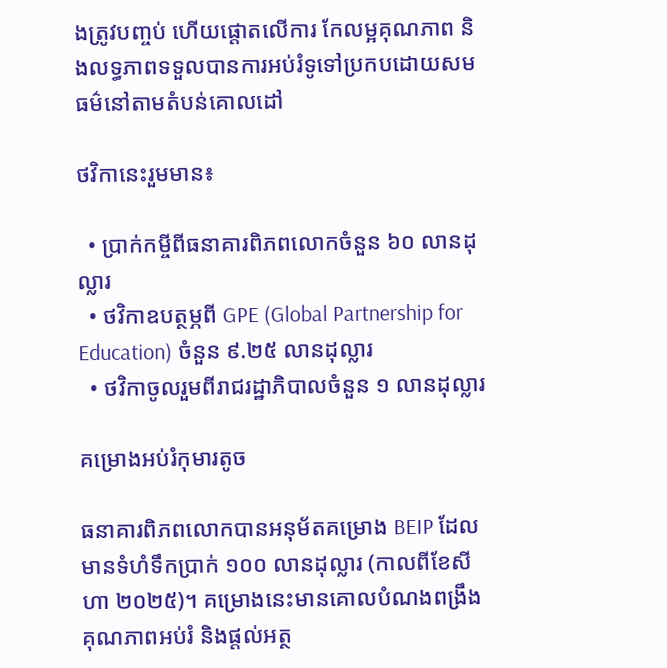ងត្រូវបញ្ចប់ ហើយផ្តោតលើការ កែលម្អគុណភាព និងលទ្ធភាពទទួលបានការអប់រំទូទៅប្រកបដោយសមធម៌នៅតាមតំបន់គោលដៅ

ថវិកានេះរួមមាន៖

  • ប្រាក់កម្ចីពីធនាគារពិភពលោកចំនួន ៦០ លានដុល្លារ
  • ថវិកាឧបត្ថម្ភពី GPE (Global Partnership for Education) ចំនួន ៩.២៥ លានដុល្លារ
  • ថវិកាចូលរួមពីរាជរដ្ឋាភិបាលចំនួន ១ លានដុល្លារ

គម្រោងអប់រំកុមារតូច

ធនាគារពិភពលោកបានអនុម័តគម្រោង BEIP ដែលមានទំហំទឹកប្រាក់ ១០០ លានដុល្លារ (កាលពីខែសីហា ២០២៥)។ គម្រោងនេះមានគោលបំណងពង្រឹងគុណភាពអប់រំ និងផ្តល់អត្ថ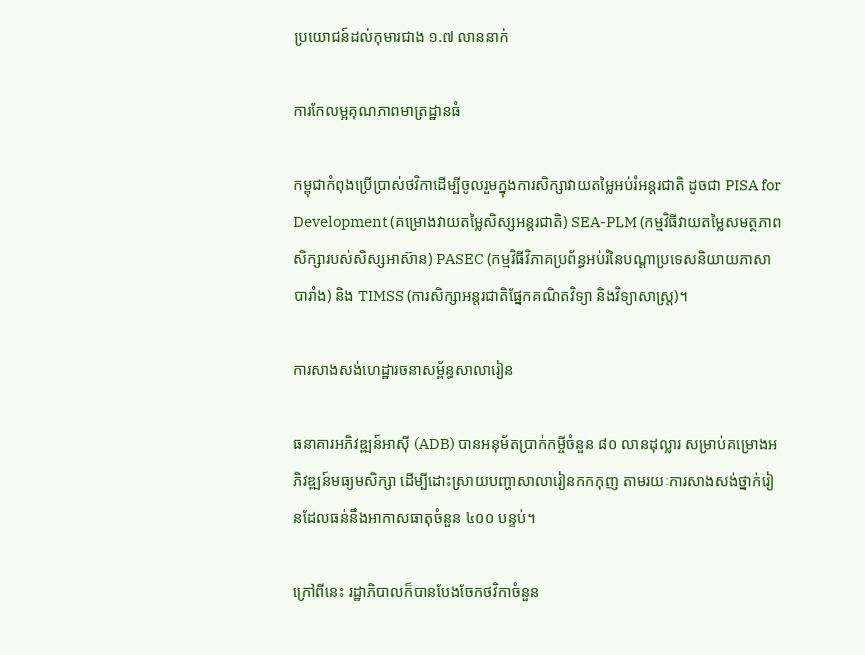ប្រយោជន៍ដល់កុមារជាង ១.៧ លាននាក់

ការកែលម្អគុណភាពមាត្រដ្ឋានធំ

កម្ពុជាកំពុងប្រើប្រាស់ថវិកាដើម្បីចូលរួមក្នុងការសិក្សាវាយតម្លៃអប់រំអន្តរជាតិ ដូចជា PISA for Development (គម្រោងវាយតម្លៃសិស្សអន្តរជាតិ) SEA-PLM (កម្មវិធីវាយតម្លៃសមត្ថភាពសិក្សារបស់សិស្សអាស៊ាន) PASEC (កម្មវិធីវិភាគប្រព័ន្ធអប់រំនៃបណ្តាប្រទេសនិយាយភាសាបារាំង) និង TIMSS (ការសិក្សាអន្តរជាតិផ្នែកគណិតវិទ្យា និងវិទ្យាសាស្ត្រ)។

ការសាងសង់ហេដ្ឋារចនាសម្ព័ន្ធសាលារៀន

ធនាគារអភិវឌ្ឍន៍អាស៊ី (ADB) បានអនុម័តប្រាក់កម្ចីចំនួន ៨០ លានដុល្លារ សម្រាប់គម្រោងអភិវឌ្ឍន៍មធ្យមសិក្សា ដើម្បីដោះស្រាយបញ្ហាសាលារៀនកកកុញ តាមរយៈការសាងសង់ថ្នាក់រៀនដែលធន់នឹងអាកាសធាតុចំនួន ៤០០ បន្ទប់។

ក្រៅពីនេះ រដ្ឋាភិបាលក៏បានបែងចែកថវិកាចំនួន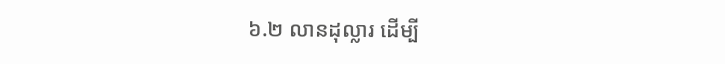៦.២ លានដុល្លារ ដើម្បី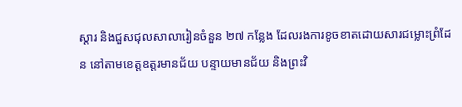ស្តារ និងជួសជុលសាលារៀនចំនួន ២៧ កន្លែង ដែលរងការខូចខាតដោយសារជម្លោះព្រំដែន នៅតាមខេត្តឧត្តរមានជ័យ បន្ទាយមានជ័យ និងព្រះវិ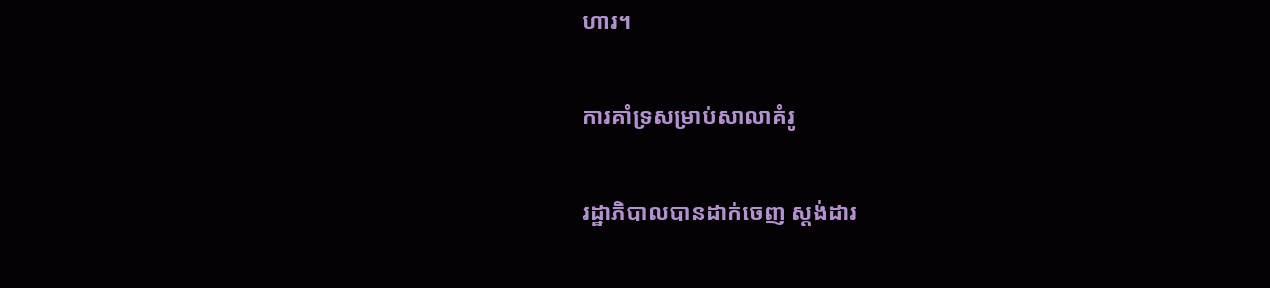ហារ។

ការគាំទ្រសម្រាប់សាលាគំរូ

រដ្ឋាភិបាលបានដាក់ចេញ ស្តង់ដារ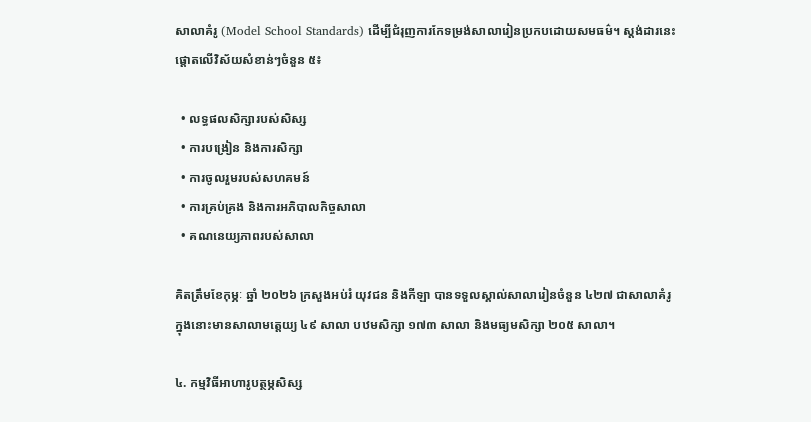សាលាគំរូ (Model School Standards) ដើម្បីជំរុញការកែទម្រង់សាលារៀនប្រកបដោយសមធម៌។ ស្តង់ដារនេះផ្តោតលើវិស័យសំខាន់ៗចំនួន ៥៖

  • លទ្ធផលសិក្សារបស់សិស្ស
  • ការបង្រៀន និងការសិក្សា
  • ការចូលរួមរបស់សហគមន៍
  • ការគ្រប់គ្រង និងការអភិបាលកិច្ចសាលា
  • គណនេយ្យភាពរបស់សាលា

គិតត្រឹមខែកុម្ភៈ ឆ្នាំ ២០២៦ ក្រសួងអប់រំ យុវជន និងកីឡា បានទទួលស្គាល់សាលារៀនចំនួន ៤២៧ ជាសាលាគំរូ ក្នុងនោះមានសាលាមត្តេយ្យ ៤៩ សាលា បឋមសិក្សា ១៧៣ សាលា និងមធ្យមសិក្សា ២០៥ សាលា។

៤. កម្មវិធីអាហារូបត្ថម្ភសិស្ស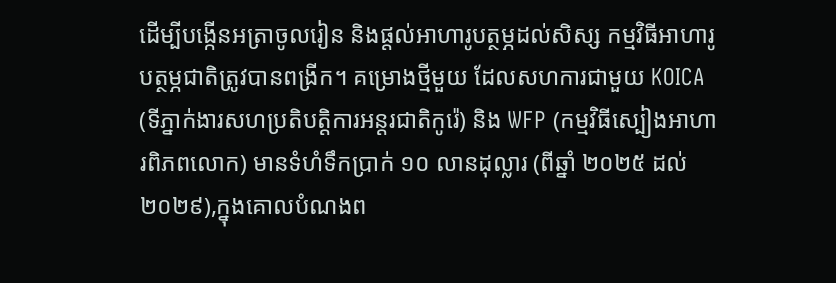ដើម្បីបង្កើនអត្រាចូលរៀន និងផ្តល់អាហារូបត្ថម្ភដល់សិស្ស កម្មវិធីអាហារូបត្ថម្ភជាតិត្រូវបានពង្រីក។ គម្រោងថ្មីមួយ ដែលសហការជាមួយ KOICA (ទីភ្នាក់ងារសហប្រតិបត្តិការអន្តរជាតិកូរ៉េ) និង WFP (កម្មវិធីស្បៀងអាហារពិភពលោក) មានទំហំទឹកប្រាក់ ១០ លានដុល្លារ (ពីឆ្នាំ ២០២៥ ដល់ ២០២៩),ក្នុងគោលបំណងព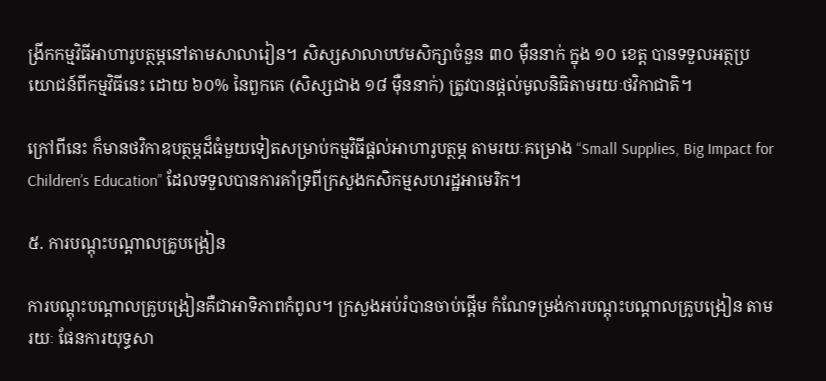ង្រីកកម្មវិធីអាហារូបត្ថម្ភនៅតាមសាលារៀន។ សិស្សសាលាបឋមសិក្សាចំនួន ៣០ ម៉ឺននាក់ ក្នុង ១០ ខេត្ត បានទទួលអត្ថប្រយោជន៍ពីកម្មវិធីនេះ ដោយ ៦០% នៃពួកគេ (សិស្សជាង ១៨ ម៉ឺននាក់) ត្រូវបានផ្តល់មូលនិធិតាមរយៈថវិកាជាតិ។

ក្រៅពីនេះ ក៏មានថវិកាឧបត្ថម្ភដ៏ធំមួយទៀតសម្រាប់កម្មវិធីផ្តល់អាហារូបត្ថម្ភ តាមរយៈគម្រោង “Small Supplies, Big Impact for Children’s Education” ដែលទទួលបានការគាំទ្រពីក្រសួងកសិកម្មសហរដ្ឋអាមេរិក។

៥. ការបណ្តុះបណ្តាលគ្រូបង្រៀន

ការបណ្តុះបណ្តាលគ្រូបង្រៀនគឺជាអាទិភាពកំពូល។ ក្រសួងអប់រំបានចាប់ផ្តើម កំណែទម្រង់ការបណ្តុះបណ្តាលគ្រូបង្រៀន តាមរយៈ ផែនការយុទ្ធសា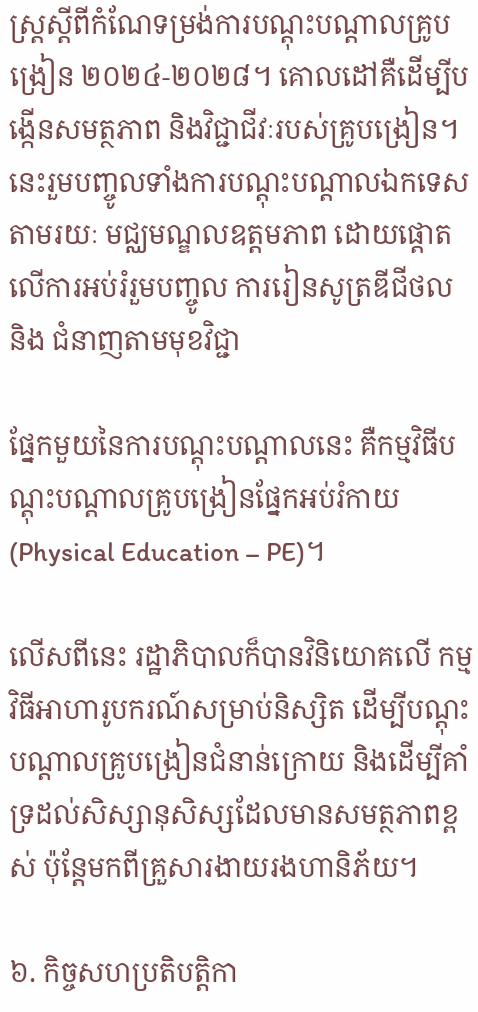ស្រ្តស្តីពីកំណែទម្រង់ការបណ្តុះបណ្តាលគ្រូបង្រៀន ២០២៤-២០២៨។ គោលដៅគឺដើម្បីបង្កើនសមត្ថភាព និងវិជ្ជាជីវៈរបស់គ្រូបង្រៀន។ នេះរួមបញ្ចូលទាំងការបណ្តុះបណ្តាលឯកទេសតាមរយៈ មជ្ឈមណ្ឌលឧត្តមភាព ដោយផ្តោតលើការអប់រំរួមបញ្ចូល ការរៀនសូត្រឌីជីថល និង ជំនាញតាមមុខវិជ្ជា

ផ្នែកមួយនៃការបណ្តុះបណ្តាលនេះ គឺកម្មវិធីបណ្តុះបណ្តាលគ្រូបង្រៀនផ្នែកអប់រំកាយ (Physical Education – PE)។

លើសពីនេះ រដ្ឋាភិបាលក៏បានវិនិយោគលើ កម្មវិធីអាហារូបករណ៍សម្រាប់និស្សិត ដើម្បីបណ្តុះបណ្តាលគ្រូបង្រៀនជំនាន់ក្រោយ និងដើម្បីគាំទ្រដល់សិស្សានុសិស្សដែលមានសមត្ថភាពខ្ពស់ ប៉ុន្តែមកពីគ្រួសារងាយរងហានិភ័យ។

៦. កិច្ចសហប្រតិបត្តិកា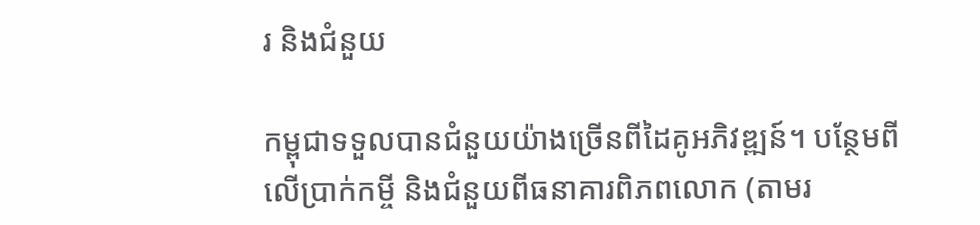រ និងជំនួយ

កម្ពុជាទទួលបានជំនួយយ៉ាងច្រើនពីដៃគូអភិវឌ្ឍន៍។ បន្ថែមពីលើប្រាក់កម្ចី និងជំនួយពីធនាគារពិភពលោក (តាមរ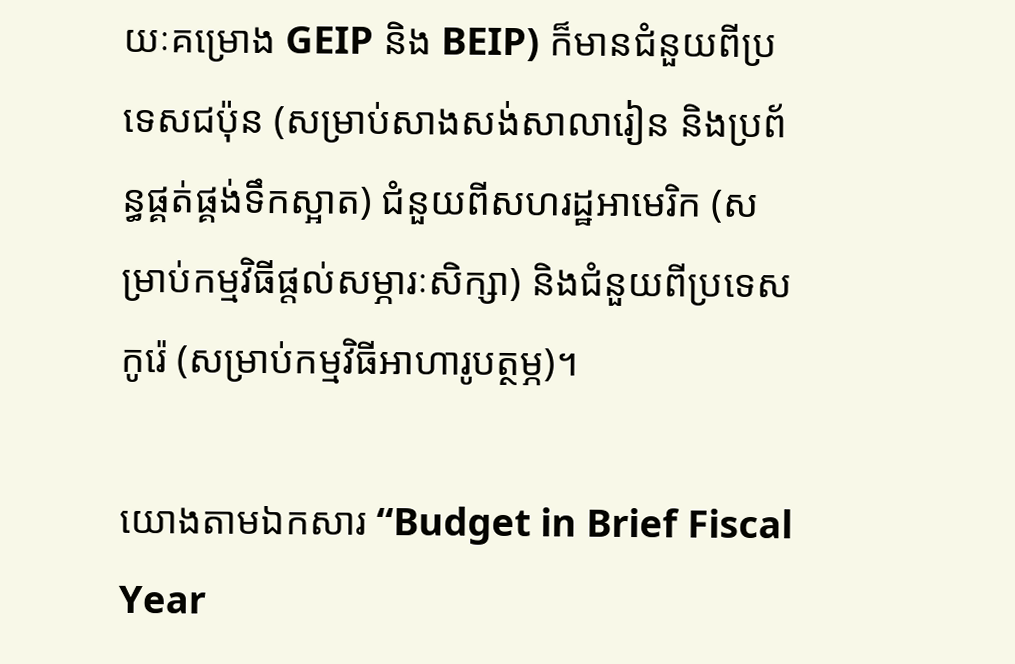យៈគម្រោង GEIP និង BEIP) ក៏មានជំនួយពីប្រទេសជប៉ុន (សម្រាប់សាងសង់សាលារៀន និងប្រព័ន្ធផ្គត់ផ្គង់ទឹកស្អាត) ជំនួយពីសហរដ្ឋអាមេរិក (សម្រាប់កម្មវិធីផ្តល់សម្ភារៈសិក្សា) និងជំនួយពីប្រទេសកូរ៉េ (សម្រាប់កម្មវិធីអាហារូបត្ថម្ភ)។

យោងតាមឯកសារ “Budget in Brief Fiscal Year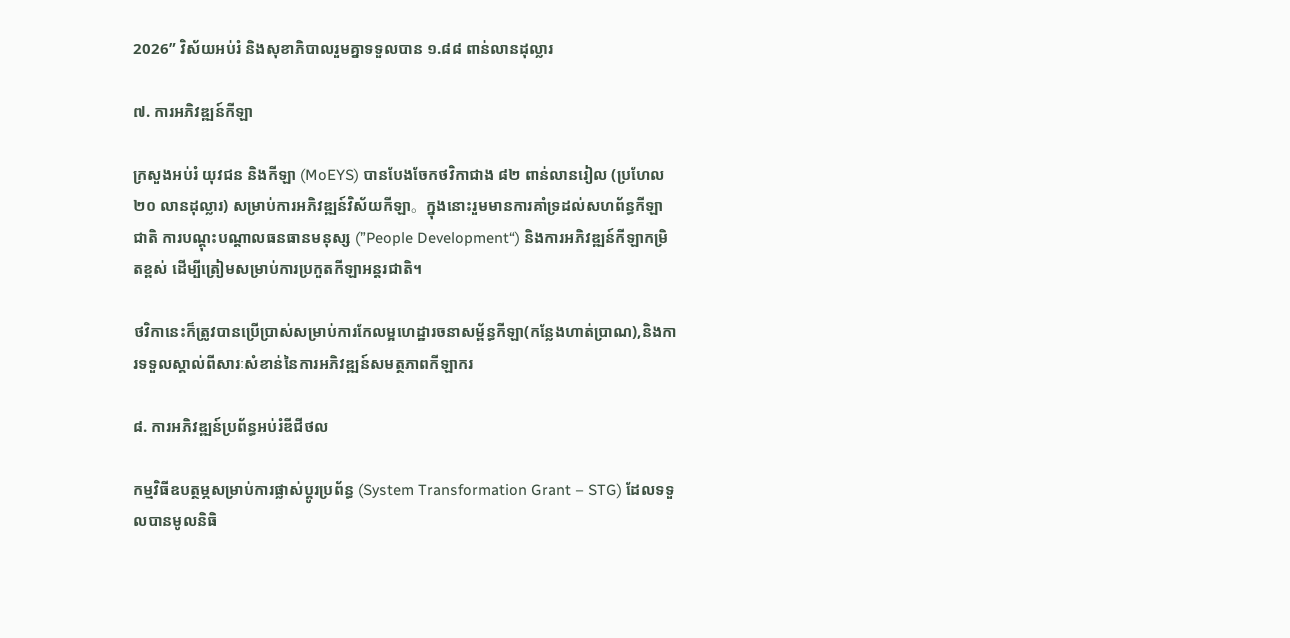2026” វិស័យអប់រំ និងសុខាភិបាលរួមគ្នាទទួលបាន ១.៨៨ ពាន់លានដុល្លារ

៧. ការអភិវឌ្ឍន៍កីឡា

ក្រសួងអប់រំ យុវជន និងកីឡា (MoEYS) បានបែងចែកថវិកាជាង ៨២ ពាន់លានរៀល (ប្រហែល ២០ លានដុល្លារ) សម្រាប់ការអភិវឌ្ឍន៍វិស័យកីឡា。ក្នុងនោះរួមមានការគាំទ្រដល់សហព័ន្ធកីឡាជាតិ ការបណ្តុះបណ្តាលធនធានមនុស្ស (”People Development“) និងការអភិវឌ្ឍន៍កីឡាកម្រិតខ្ពស់ ដើម្បីត្រៀមសម្រាប់ការប្រកួតកីឡាអន្តរជាតិ។

ថវិកានេះក៏ត្រូវបានប្រើប្រាស់សម្រាប់ការកែលម្អហេដ្ឋារចនាសម្ព័ន្ធកីឡា(កន្លែងហាត់ប្រាណ),និងការទទួលស្គាល់ពីសារៈសំខាន់នៃការអភិវឌ្ឍន៍សមត្ថភាពកីឡាករ

៨. ការអភិវឌ្ឍន៍ប្រព័ន្ធអប់រំឌីជីថល

កម្មវិធីឧបត្ថម្ភសម្រាប់ការផ្លាស់ប្តូរប្រព័ន្ធ (System Transformation Grant – STG) ដែលទទួលបានមូលនិធិ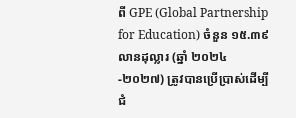ពី GPE (Global Partnership for Education) ចំនួន ១៥.៣៩ លានដុល្លារ (ឆ្នាំ ២០២៤-២០២៧) ត្រូវបានប្រើប្រាស់ដើម្បីជំ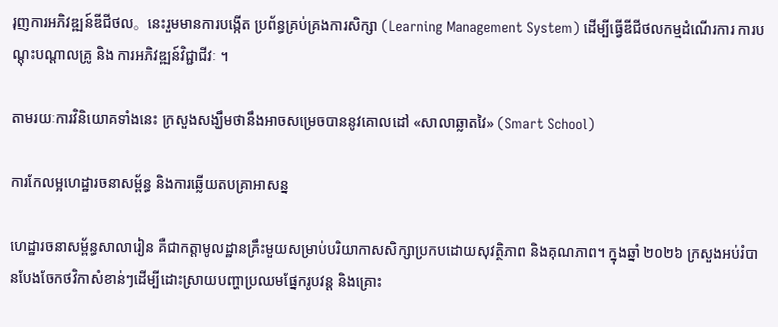រុញការអភិវឌ្ឍន៍ឌីជីថល。នេះរួមមានការបង្កើត ប្រព័ន្ធគ្រប់គ្រងការសិក្សា (Learning Management System) ដើម្បីធ្វើឌីជីថលកម្មដំណើរការ ការបណ្តុះបណ្តាលគ្រូ និង ការអភិវឌ្ឍន៍វិជ្ជាជីវៈ ។

តាមរយៈការវិនិយោគទាំងនេះ ក្រសួងសង្ឃឹមថានឹងអាចសម្រេចបាននូវគោលដៅ «សាលាឆ្លាតវៃ» (Smart School)

ការកែលម្អហេដ្ឋារចនាសម្ព័ន្ធ និងការឆ្លើយតបគ្រាអាសន្ន

ហេដ្ឋារចនាសម្ព័ន្ធសាលារៀន គឺជាកត្តាមូលដ្ឋានគ្រឹះមួយសម្រាប់បរិយាកាសសិក្សាប្រកបដោយសុវត្ថិភាព និងគុណភាព។ ក្នុងឆ្នាំ ២០២៦ ក្រសួងអប់រំបានបែងចែកថវិកាសំខាន់ៗដើម្បីដោះស្រាយបញ្ហាប្រឈមផ្នែករូបវន្ត និងគ្រោះ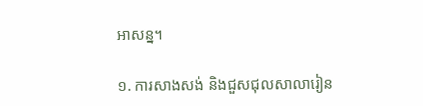អាសន្ន។

១. ការសាងសង់ និងជួសជុលសាលារៀន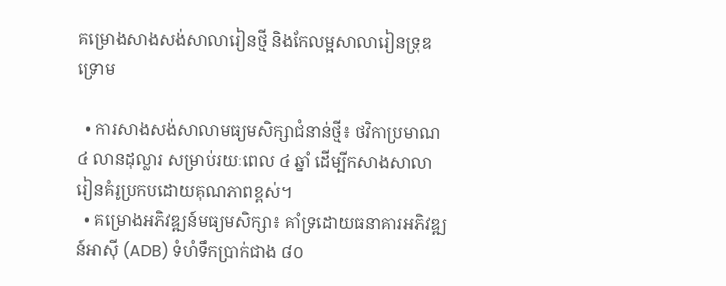គម្រោងសាងសង់សាលារៀនថ្មី និងកែលម្អសាលារៀនទ្រុឌទ្រោម

  • ការសាងសង់សាលាមធ្យមសិក្សាជំនាន់ថ្មី៖ ថវិកាប្រមាណ ៤ លានដុល្លារ សម្រាប់រយៈពេល ៤ ឆ្នាំ ដើម្បីកសាងសាលារៀនគំរូប្រកបដោយគុណភាពខ្ពស់។
  • គម្រោងអភិវឌ្ឍន៍មធ្យមសិក្សា៖ គាំទ្រដោយធនាគារអភិវឌ្ឍន៍អាស៊ី (ADB) ទំហំទឹកប្រាក់ជាង ៨០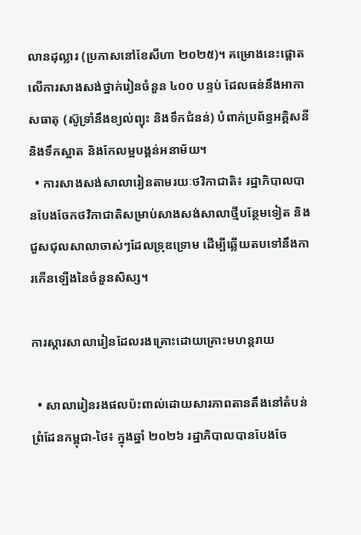លានដុល្លារ (ប្រកាសនៅខែសីហា ២០២៥)។ គម្រោងនេះផ្តោតលើការសាងសង់ថ្នាក់រៀនចំនួន ៤០០ បន្ទប់ ដែលធន់នឹងអាកាសធាតុ (ស៊ូទ្រាំនឹងខ្យល់ព្យុះ និងទឹកជំនន់) បំពាក់ប្រព័ន្ធអគ្គិសនី និងទឹកស្អាត និងកែលម្អបង្គន់អនាម័យ។
  • ការសាងសង់សាលារៀនតាមរយៈថវិកាជាតិ៖ រដ្ឋាភិបាលបានបែងចែកថវិកាជាតិសម្រាប់សាងសង់សាលាថ្មីបន្ថែមទៀត និងជួសជុលសាលាចាស់ៗដែលទ្រុឌទ្រោម ដើម្បីឆ្លើយតបទៅនឹងការកើនឡើងនៃចំនួនសិស្ស។

ការស្តារសាលារៀនដែលរងគ្រោះដោយគ្រោះមហន្តរាយ

  • សាលារៀនរងផលប៉ះពាល់ដោយសារភាពតានតឹងនៅតំបន់ព្រំដែនកម្ពុជា-ថៃ៖ ក្នុងឆ្នាំ ២០២៦ រដ្ឋាភិបាលបានបែងចែ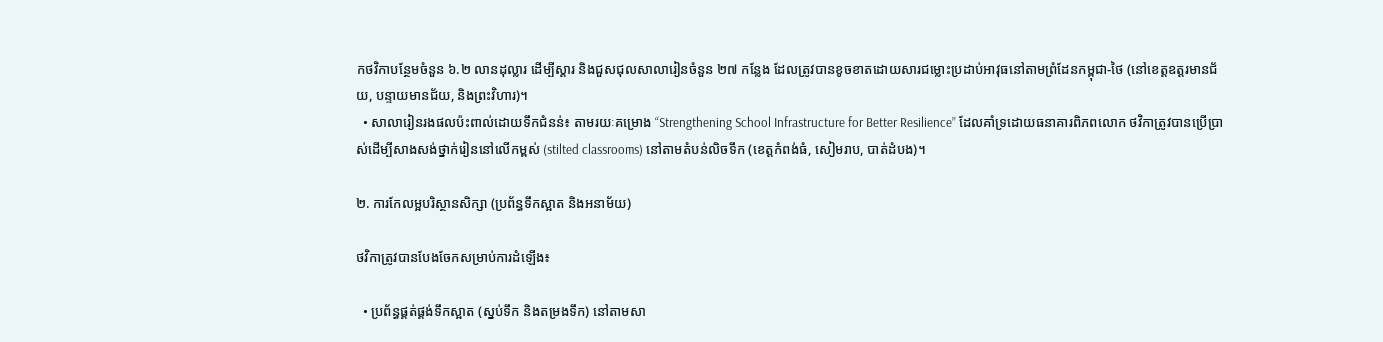កថវិកាបន្ថែមចំនួន ៦.២ លានដុល្លារ ដើម្បីស្តារ និងជួសជុលសាលារៀនចំនួន ២៧ កន្លែង ដែលត្រូវបានខូចខាតដោយសារជម្លោះប្រដាប់អាវុធនៅតាមព្រំដែនកម្ពុជា-ថៃ (នៅខេត្តឧត្តរមានជ័យ, បន្ទាយមានជ័យ, និងព្រះវិហារ)។
  • សាលារៀនរងផលប៉ះពាល់ដោយទឹកជំនន់៖ តាមរយៈគម្រោង “Strengthening School Infrastructure for Better Resilience” ដែលគាំទ្រដោយធនាគារពិភពលោក ថវិកាត្រូវបានប្រើប្រាស់ដើម្បីសាងសង់ថ្នាក់រៀននៅលើកម្ពស់ (stilted classrooms) នៅតាមតំបន់លិចទឹក (ខេត្តកំពង់ធំ, សៀមរាប, បាត់ដំបង)។

២. ការកែលម្អបរិស្ថានសិក្សា (ប្រព័ន្ធទឹកស្អាត និងអនាម័យ)

ថវិកាត្រូវបានបែងចែកសម្រាប់ការដំឡើង៖

  • ប្រព័ន្ធផ្គត់ផ្គង់ទឹកស្អាត (ស្នប់ទឹក និងតម្រងទឹក) នៅតាមសា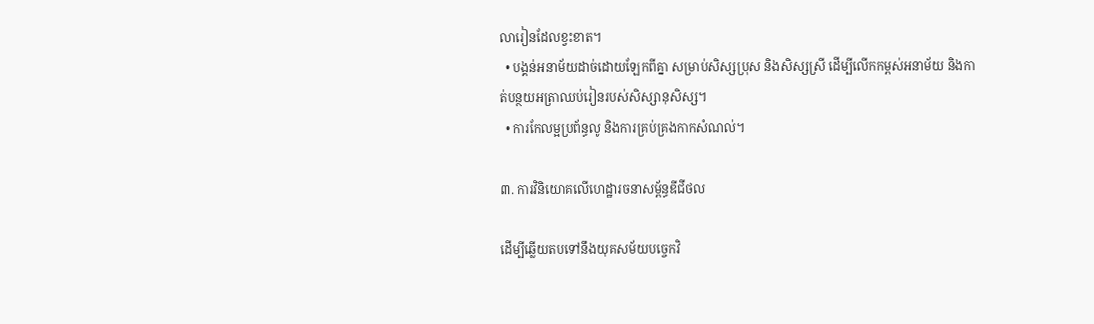លារៀនដែលខ្វះខាត។
  • បង្គន់អនាម័យដាច់ដោយឡែកពីគ្នា សម្រាប់សិស្សប្រុស និងសិស្សស្រី ដើម្បីលើកកម្ពស់អនាម័យ និងកាត់បន្ថយអត្រាឈប់រៀនរបស់សិស្សានុសិស្ស។
  • ការកែលម្អប្រព័ន្ធលូ និងការគ្រប់គ្រងកាកសំណល់។

៣. ការវិនិយោគលើហេដ្ឋារចនាសម្ព័ន្ធឌីជីថល

ដើម្បីឆ្លើយតបទៅនឹងយុគសម័យបច្ចេកវិ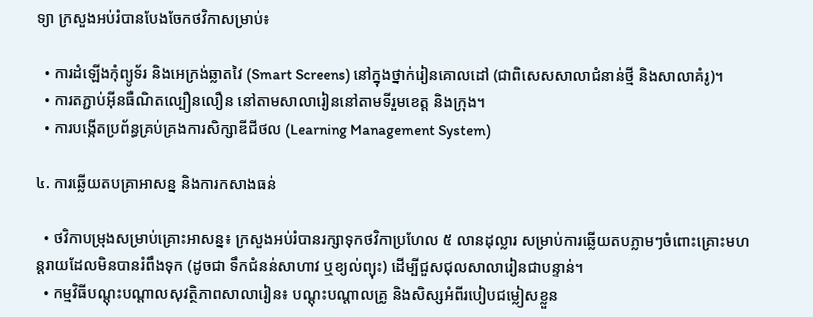ទ្យា ក្រសួងអប់រំបានបែងចែកថវិកាសម្រាប់៖

  • ការដំឡើងកុំព្យូទ័រ និងអេក្រង់ឆ្លាតវៃ (Smart Screens) នៅក្នុងថ្នាក់រៀនគោលដៅ (ជាពិសេសសាលាជំនាន់ថ្មី និងសាលាគំរូ)។
  • ការតភ្ជាប់អ៊ីនធឺណិតល្បឿនលឿន នៅតាមសាលារៀននៅតាមទីរួមខេត្ត និងក្រុង។
  • ការបង្កើតប្រព័ន្ធគ្រប់គ្រងការសិក្សាឌីជីថល (Learning Management System)

៤. ការឆ្លើយតបគ្រាអាសន្ន និងការកសាងធន់

  • ថវិកាបម្រុងសម្រាប់គ្រោះអាសន្ន៖ ក្រសួងអប់រំបានរក្សាទុកថវិកាប្រហែល ៥ លានដុល្លារ សម្រាប់ការឆ្លើយតបភ្លាមៗចំពោះគ្រោះមហន្តរាយដែលមិនបានរំពឹងទុក (ដូចជា ទឹកជំនន់សាហាវ ឬខ្យល់ព្យុះ) ដើម្បីជួសជុលសាលារៀនជាបន្ទាន់។
  • កម្មវិធីបណ្តុះបណ្តាលសុវត្ថិភាពសាលារៀន៖ បណ្តុះបណ្តាលគ្រូ និងសិស្សអំពីរបៀបជម្លៀសខ្លួន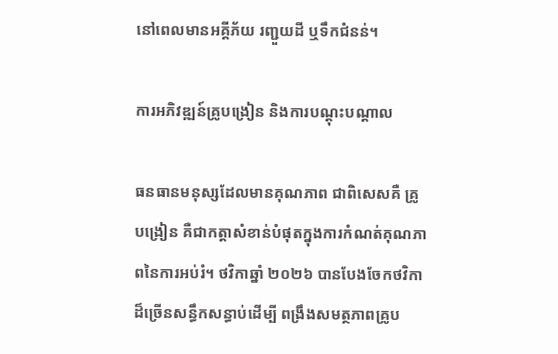នៅពេលមានអគ្គីភ័យ រញ្ជួយដី ឬទឹកជំនន់។

ការអភិវឌ្ឍន៍គ្រូបង្រៀន និងការបណ្តុះបណ្តាល

ធនធានមនុស្សដែលមានគុណភាព ជាពិសេសគឺ គ្រូបង្រៀន គឺជាកត្តាសំខាន់បំផុតក្នុងការកំណត់គុណភាពនៃការអប់រំ។ ថវិកាឆ្នាំ ២០២៦ បានបែងចែកថវិកាដ៏ច្រើនសន្ធឹកសន្ធាប់ដើម្បី ពង្រឹងសមត្ថភាពគ្រូប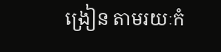ង្រៀន តាមរយៈកំ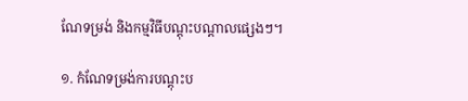ណែទម្រង់ និងកម្មវិធីបណ្តុះបណ្តាលផ្សេងៗ។

១. កំណែទម្រង់ការបណ្តុះប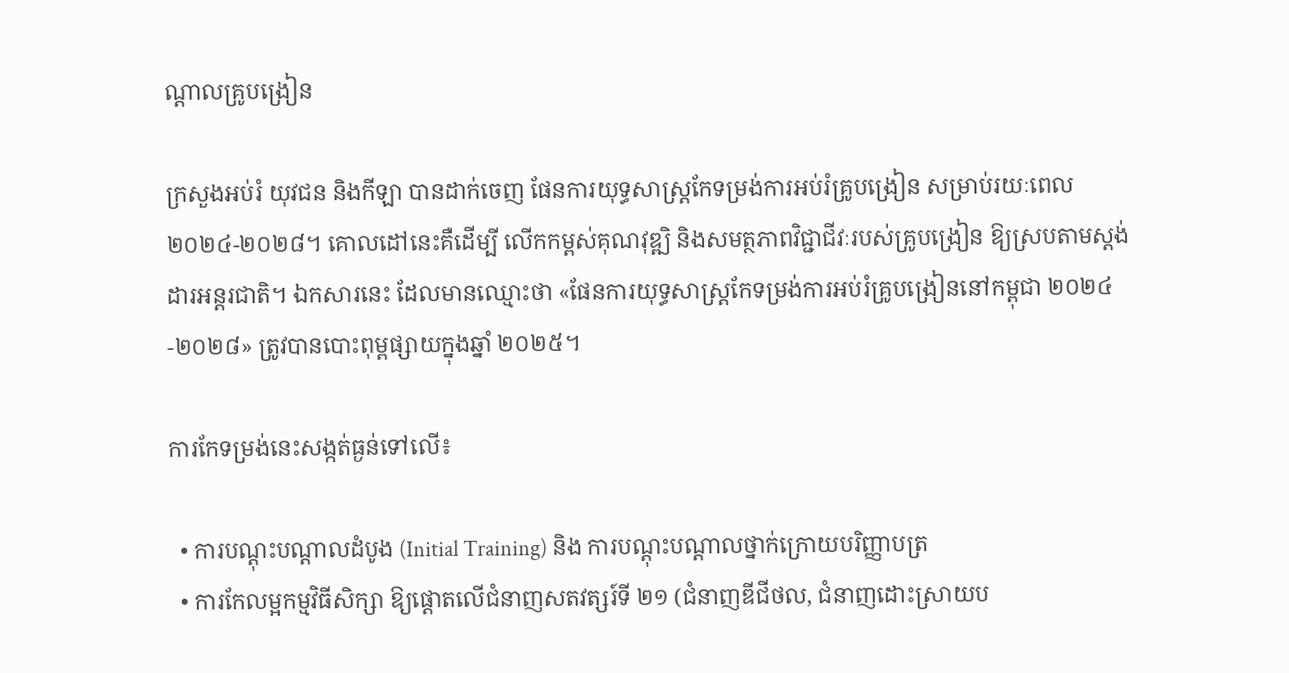ណ្តាលគ្រូបង្រៀន

ក្រសួងអប់រំ យុវជន និងកីឡា បានដាក់ចេញ ផែនការយុទ្ធសាស្ត្រកែទម្រង់ការអប់រំគ្រូបង្រៀន សម្រាប់រយៈពេល ២០២៤-២០២៨។ គោលដៅនេះគឺដើម្បី លើកកម្ពស់គុណវុឌ្ឍិ និងសមត្ថភាពវិជ្ជាជីវៈរបស់គ្រូបង្រៀន ឱ្យស្របតាមស្តង់ដារអន្តរជាតិ។ ឯកសារនេះ ដែលមានឈ្មោះថា «ផែនការយុទ្ធសាស្ត្រកែទម្រង់ការអប់រំគ្រូបង្រៀននៅកម្ពុជា ២០២៤-២០២៨» ត្រូវបានបោះពុម្ពផ្សាយក្នុងឆ្នាំ ២០២៥។

ការកែទម្រង់នេះសង្កត់ធ្ងន់ទៅលើ៖

  • ការបណ្តុះបណ្តាលដំបូង (Initial Training) និង ការបណ្តុះបណ្តាលថ្នាក់ក្រោយបរិញ្ញាបត្រ
  • ការកែលម្អកម្មវិធីសិក្សា ឱ្យផ្តោតលើជំនាញសតវត្សរ៍ទី ២១ (ជំនាញឌីជីថល, ជំនាញដោះស្រាយប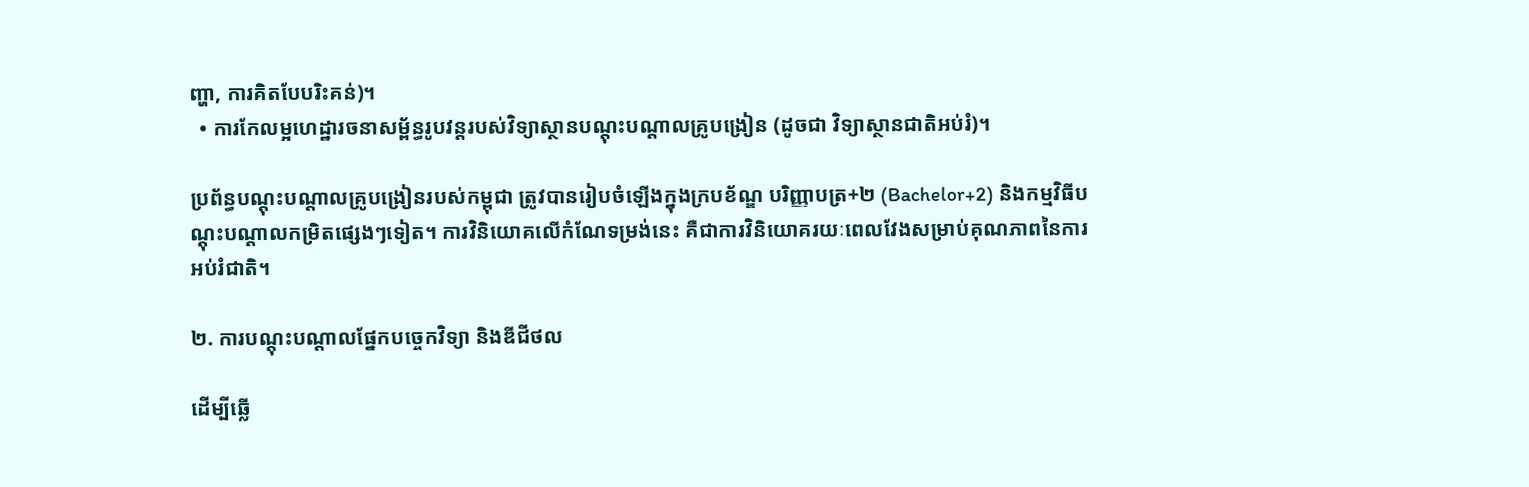ញ្ហា, ការគិតបែបរិះគន់)។
  • ការកែលម្អហេដ្ឋារចនាសម្ព័ន្ធរូបវន្តរបស់វិទ្យាស្ថានបណ្តុះបណ្តាលគ្រូបង្រៀន (ដូចជា វិទ្យាស្ថានជាតិអប់រំ)។

ប្រព័ន្ធបណ្តុះបណ្តាលគ្រូបង្រៀនរបស់កម្ពុជា ត្រូវបានរៀបចំឡើងក្នុងក្របខ័ណ្ឌ បរិញ្ញាបត្រ+២ (Bachelor+2) និងកម្មវិធីបណ្តុះបណ្តាលកម្រិតផ្សេងៗទៀត។ ការវិនិយោគលើកំណែទម្រង់នេះ គឺជាការវិនិយោគរយៈពេលវែងសម្រាប់គុណភាពនៃការអប់រំជាតិ។

២. ការបណ្តុះបណ្តាលផ្នែកបច្ចេកវិទ្យា និងឌីជីថល

ដើម្បីឆ្លើ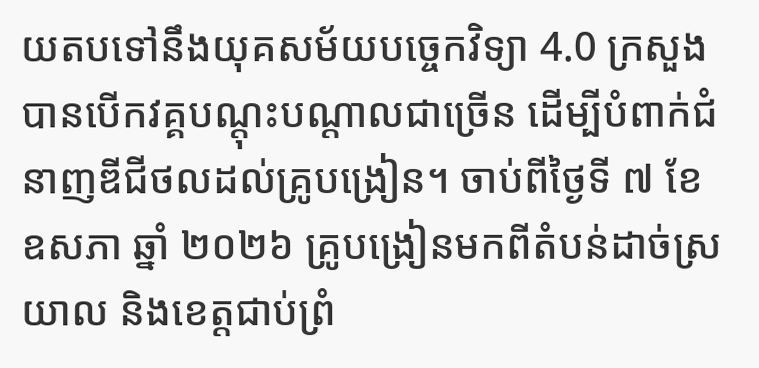យតបទៅនឹងយុគសម័យបច្ចេកវិទ្យា 4.0 ក្រសួងបានបើកវគ្គបណ្តុះបណ្តាលជាច្រើន ដើម្បីបំពាក់ជំនាញឌីជីថលដល់គ្រូបង្រៀន។ ចាប់ពីថ្ងៃទី ៧ ខែឧសភា ឆ្នាំ ២០២៦ គ្រូបង្រៀនមកពីតំបន់ដាច់ស្រយាល និងខេត្តជាប់ព្រំ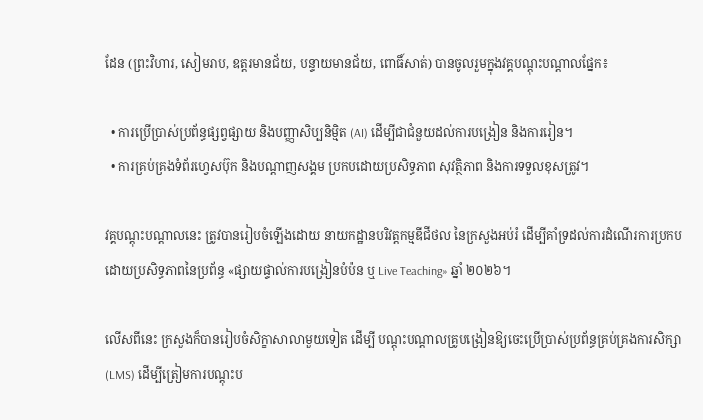ដែន (ព្រះវិហារ, សៀមរាប, ឧត្តរមានជ័យ, បន្ទាយមានជ័យ, ពោធិ៍សាត់) បានចូលរួមក្នុងវគ្គបណ្តុះបណ្តាលផ្នែក៖

  • ការប្រើប្រាស់ប្រព័ន្ធផ្សព្វផ្សាយ និងបញ្ញាសិប្បនិម្មិត (AI) ដើម្បីជាជំនួយដល់ការបង្រៀន និងការរៀន។
  • ការគ្រប់គ្រងទំព័រហ្វេសប៊ុក និងបណ្តាញសង្គម ប្រកបដោយប្រសិទ្ធភាព សុវត្ថិភាព និងការទទួលខុសត្រូវ។

វគ្គបណ្តុះបណ្តាលនេះ ត្រូវបានរៀបចំឡើងដោយ នាយកដ្ឋានបរិវត្តកម្មឌីជីថល នៃក្រសួងអប់រំ ដើម្បីគាំទ្រដល់ការដំណើរការប្រកបដោយប្រសិទ្ធភាពនៃប្រព័ន្ធ «ផ្សាយផ្ទាល់ការបង្រៀនបំប៉ន ឬ Live Teaching» ឆ្នាំ ២០២៦។

លើសពីនេះ ក្រសួងក៏បានរៀបចំសិក្ខាសាលាមួយទៀត ដើម្បី បណ្តុះបណ្តាលគ្រូបង្រៀនឱ្យចេះប្រើប្រាស់ប្រព័ន្ធគ្រប់គ្រងការសិក្សា (LMS) ដើម្បីត្រៀមការបណ្តុះប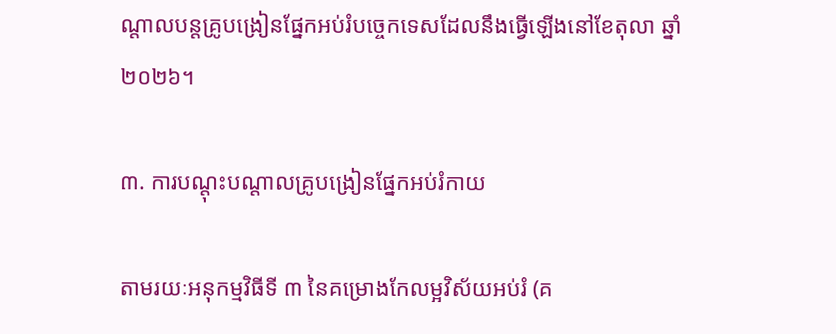ណ្តាលបន្តគ្រូបង្រៀនផ្នែកអប់រំបច្ចេកទេសដែលនឹងធ្វើឡើងនៅខែតុលា ឆ្នាំ ២០២៦។

៣. ការបណ្តុះបណ្តាលគ្រូបង្រៀនផ្នែកអប់រំកាយ

តាមរយៈអនុកម្មវិធីទី ៣ នៃគម្រោងកែលម្អវិស័យអប់រំ (គ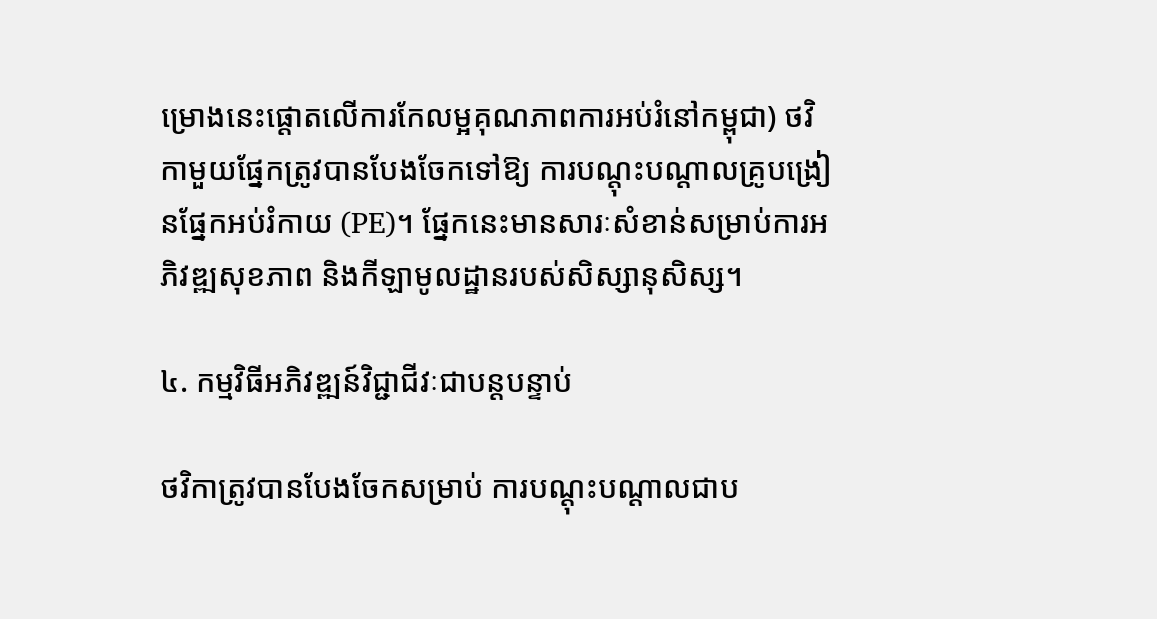ម្រោងនេះផ្តោតលើការកែលម្អគុណភាពការអប់រំនៅកម្ពុជា) ថវិកាមួយផ្នែកត្រូវបានបែងចែកទៅឱ្យ ការបណ្តុះបណ្តាលគ្រូបង្រៀនផ្នែកអប់រំកាយ (PE)។ ផ្នែកនេះមានសារៈសំខាន់សម្រាប់ការអភិវឌ្ឍសុខភាព និងកីឡាមូលដ្ឋានរបស់សិស្សានុសិស្ស។

៤. កម្មវិធីអភិវឌ្ឍន៍វិជ្ជាជីវៈជាបន្តបន្ទាប់

ថវិកាត្រូវបានបែងចែកសម្រាប់ ការបណ្តុះបណ្តាលជាប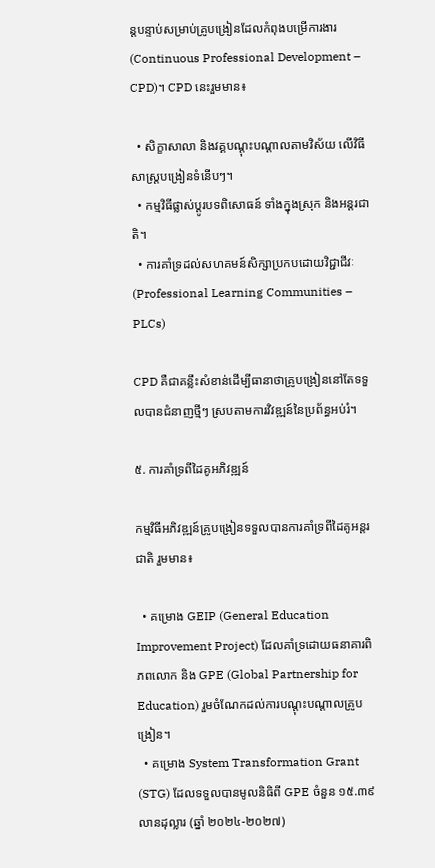ន្តបន្ទាប់សម្រាប់គ្រូបង្រៀនដែលកំពុងបម្រើការងារ (Continuous Professional Development – CPD)។ CPD នេះរួមមាន៖

  • សិក្ខាសាលា និងវគ្គបណ្តុះបណ្តាលតាមវិស័យ លើវិធីសាស្ត្របង្រៀនទំនើបៗ។
  • កម្មវិធីផ្លាស់ប្តូរបទពិសោធន៍ ទាំងក្នុងស្រុក និងអន្តរជាតិ។
  • ការគាំទ្រដល់សហគមន៍សិក្សាប្រកបដោយវិជ្ជាជីវៈ (Professional Learning Communities – PLCs)

CPD គឺជាគន្លឹះសំខាន់ដើម្បីធានាថាគ្រូបង្រៀននៅតែទទួលបានជំនាញថ្មីៗ ស្របតាមការវិវឌ្ឍន៍នៃប្រព័ន្ធអប់រំ។

៥. ការគាំទ្រពីដៃគូអភិវឌ្ឍន៍

កម្មវិធីអភិវឌ្ឍន៍គ្រូបង្រៀនទទួលបានការគាំទ្រពីដៃគូអន្តរជាតិ រួមមាន៖

  • គម្រោង GEIP (General Education Improvement Project) ដែលគាំទ្រដោយធនាគារពិភពលោក និង GPE (Global Partnership for Education) រួមចំណែកដល់ការបណ្តុះបណ្តាលគ្រូបង្រៀន។
  • គម្រោង System Transformation Grant (STG) ដែលទទួលបានមូលនិធិពី GPE ចំនួន ១៥.៣៩ លានដុល្លារ (ឆ្នាំ ២០២៤-២០២៧)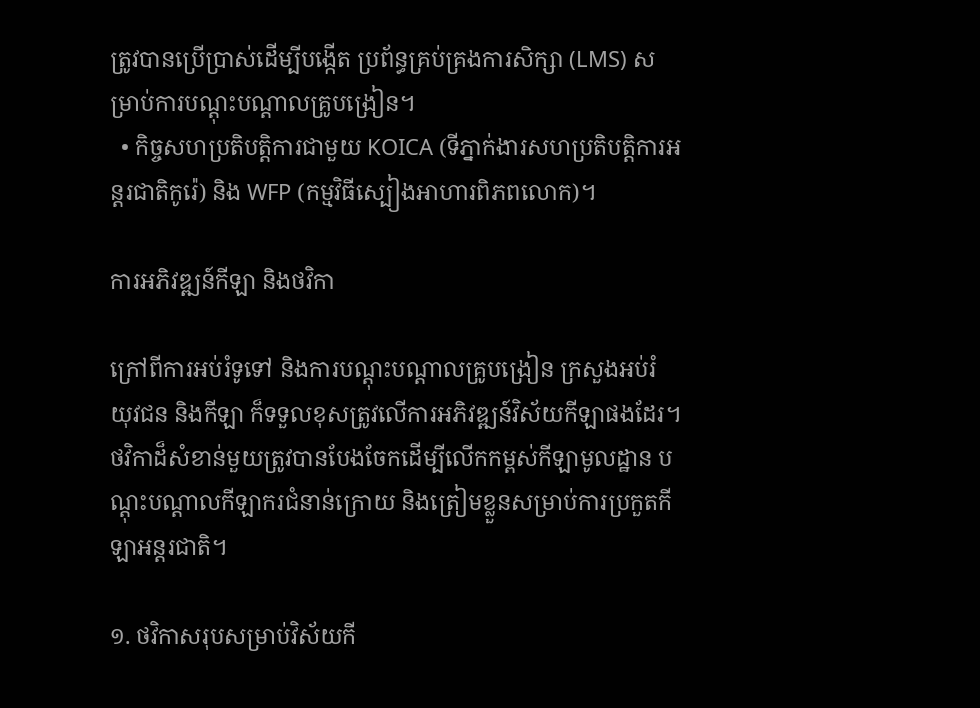ត្រូវបានប្រើប្រាស់ដើម្បីបង្កើត ប្រព័ន្ធគ្រប់គ្រងការសិក្សា (LMS) សម្រាប់ការបណ្តុះបណ្តាលគ្រូបង្រៀន។
  • កិច្ចសហប្រតិបត្តិការជាមួយ KOICA (ទីភ្នាក់ងារសហប្រតិបត្តិការអន្តរជាតិកូរ៉េ) និង WFP (កម្មវិធីស្បៀងអាហារពិភពលោក)។

ការអភិវឌ្ឍន៍កីឡា និងថវិកា

ក្រៅពីការអប់រំទូទៅ និងការបណ្តុះបណ្តាលគ្រូបង្រៀន ក្រសួងអប់រំ យុវជន និងកីឡា ក៏ទទួលខុសត្រូវលើការអភិវឌ្ឍន៍វិស័យកីឡាផងដែរ។ ថវិកាដ៏សំខាន់មួយត្រូវបានបែងចែកដើម្បីលើកកម្ពស់កីឡាមូលដ្ឋាន បណ្តុះបណ្តាលកីឡាករជំនាន់ក្រោយ និងត្រៀមខ្លួនសម្រាប់ការប្រកួតកីឡាអន្តរជាតិ។

១. ថវិកាសរុបសម្រាប់វិស័យកី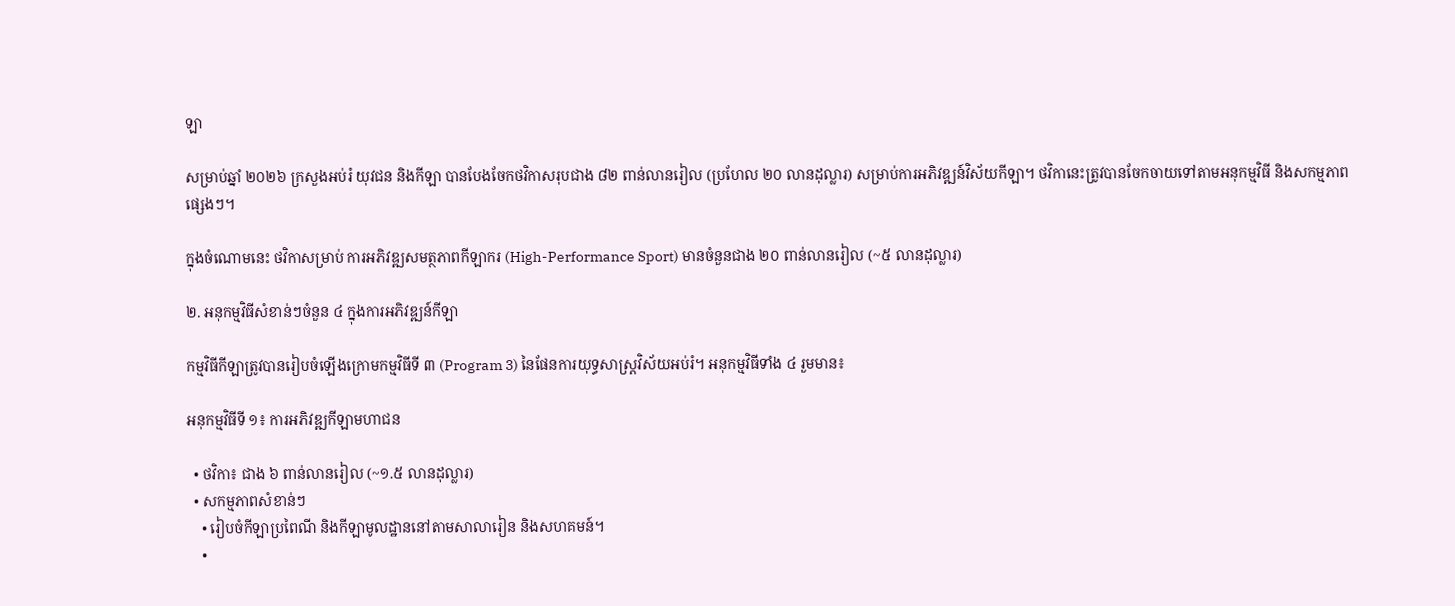ឡា

សម្រាប់ឆ្នាំ ២០២៦ ក្រសួងអប់រំ យុវជន និងកីឡា បានបែងចែកថវិកាសរុបជាង ៨២ ពាន់លានរៀល (ប្រហែល ២០ លានដុល្លារ) សម្រាប់ការអភិវឌ្ឍន៍វិស័យកីឡា។ ថវិកានេះត្រូវបានចែកចាយទៅតាមអនុកម្មវិធី និងសកម្មភាពផ្សេងៗ។

ក្នុងចំណោមនេះ ថវិកាសម្រាប់ ការអភិវឌ្ឍសមត្ថភាពកីឡាករ (High-Performance Sport) មានចំនួនជាង ២០ ពាន់លានរៀល (~៥ លានដុល្លារ)

២. អនុកម្មវិធីសំខាន់ៗចំនួន ៤ ក្នុងការអភិវឌ្ឍន៍កីឡា

កម្មវិធីកីឡាត្រូវបានរៀបចំឡើងក្រោមកម្មវិធីទី ៣ (Program 3) នៃផែនការយុទ្ធសាស្ត្រវិស័យអប់រំ។ អនុកម្មវិធីទាំង ៤ រួមមាន៖

អនុកម្មវិធីទី ១៖ ការអភិវឌ្ឍកីឡាមហាជន

  • ថវិកា៖ ជាង ៦ ពាន់លានរៀល (~១.៥ លានដុល្លារ)
  • សកម្មភាពសំខាន់ៗ
    • រៀបចំកីឡាប្រពៃណី និងកីឡាមូលដ្ឋាននៅតាមសាលារៀន និងសហគមន៍។
    •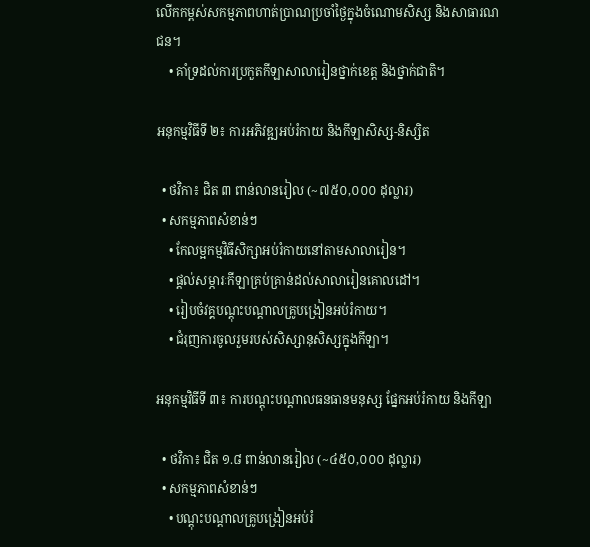លើកកម្ពស់សកម្មភាពហាត់ប្រាណប្រចាំថ្ងៃក្នុងចំណោមសិស្ស និងសាធារណជន។
    • គាំទ្រដល់ការប្រកួតកីឡាសាលារៀនថ្នាក់ខេត្ត និងថ្នាក់ជាតិ។

អនុកម្មវិធីទី ២៖ ការអភិវឌ្ឍអប់រំកាយ និងកីឡាសិស្ស-និស្សិត

  • ថវិកា៖ ជិត ៣ ពាន់លានរៀល (~៧៥០,០០០ ដុល្លារ)
  • សកម្មភាពសំខាន់ៗ
    • កែលម្អកម្មវិធីសិក្សាអប់រំកាយនៅតាមសាលារៀន។
    • ផ្តល់សម្ភារៈកីឡាគ្រប់គ្រាន់ដល់សាលារៀនគោលដៅ។
    • រៀបចំវគ្គបណ្តុះបណ្តាលគ្រូបង្រៀនអប់រំកាយ។
    • ជំរុញការចូលរួមរបស់សិស្សានុសិស្សក្នុងកីឡា។

អនុកម្មវិធីទី ៣៖ ការបណ្តុះបណ្តាលធនធានមនុស្ស ផ្នែកអប់រំកាយ និងកីឡា

  • ថវិកា៖ ជិត ១.៨ ពាន់លានរៀល (~៤៥០,០០០ ដុល្លារ)
  • សកម្មភាពសំខាន់ៗ
    • បណ្តុះបណ្តាលគ្រូបង្រៀនអប់រំ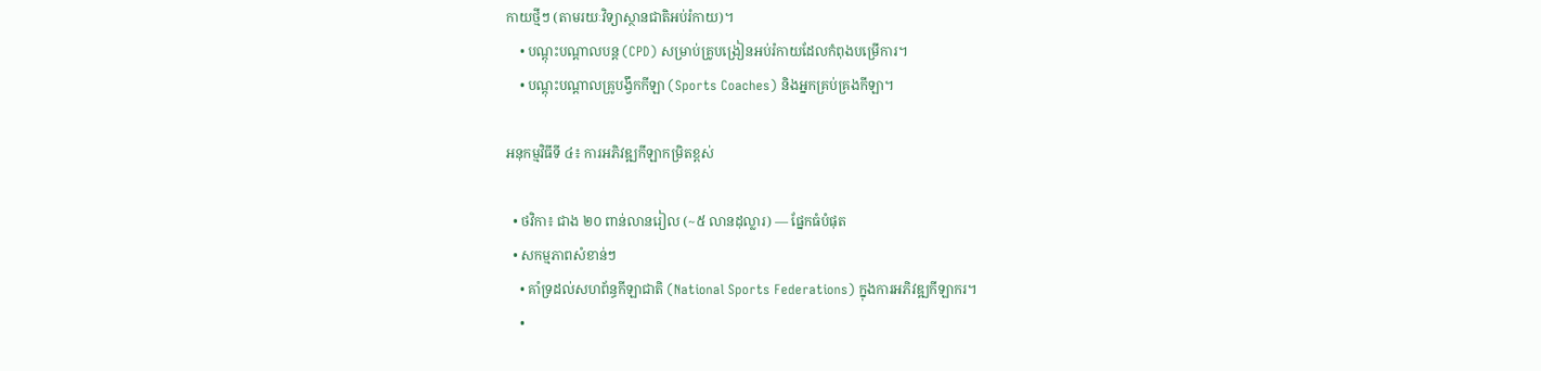កាយថ្មីៗ (តាមរយៈវិទ្យាស្ថានជាតិអប់រំកាយ)។
    • បណ្តុះបណ្តាលបន្ត (CPD) សម្រាប់គ្រូបង្រៀនអប់រំកាយដែលកំពុងបម្រើការ។
    • បណ្តុះបណ្តាលគ្រូបង្វឹកកីឡា (Sports Coaches) និងអ្នកគ្រប់គ្រងកីឡា។

អនុកម្មវិធីទី ៤៖ ការអភិវឌ្ឍកីឡាកម្រិតខ្ពស់

  • ថវិកា៖ ជាង ២០ ពាន់លានរៀល (~៥ លានដុល្លារ) — ផ្នែកធំបំផុត
  • សកម្មភាពសំខាន់ៗ
    • គាំទ្រដល់សហព័ន្ធកីឡាជាតិ (National Sports Federations) ក្នុងការអភិវឌ្ឍកីឡាករ។
    •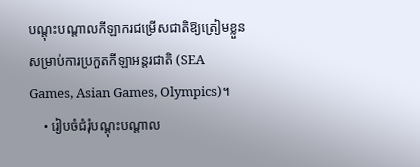បណ្តុះបណ្តាលកីឡាករជម្រើសជាតិឱ្យត្រៀមខ្លួនសម្រាប់ការប្រកួតកីឡាអន្តរជាតិ (SEA Games, Asian Games, Olympics)។
    • រៀបចំជំរុំបណ្តុះបណ្តាល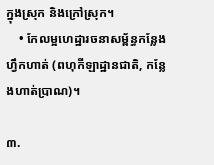ក្នុងស្រុក និងក្រៅស្រុក។
    • កែលម្អហេដ្ឋារចនាសម្ព័ន្ធកន្លែងហ្វឹកហាត់ (ពហុកីឡាដ្ឋានជាតិ, កន្លែងហាត់ប្រាណ)។

៣.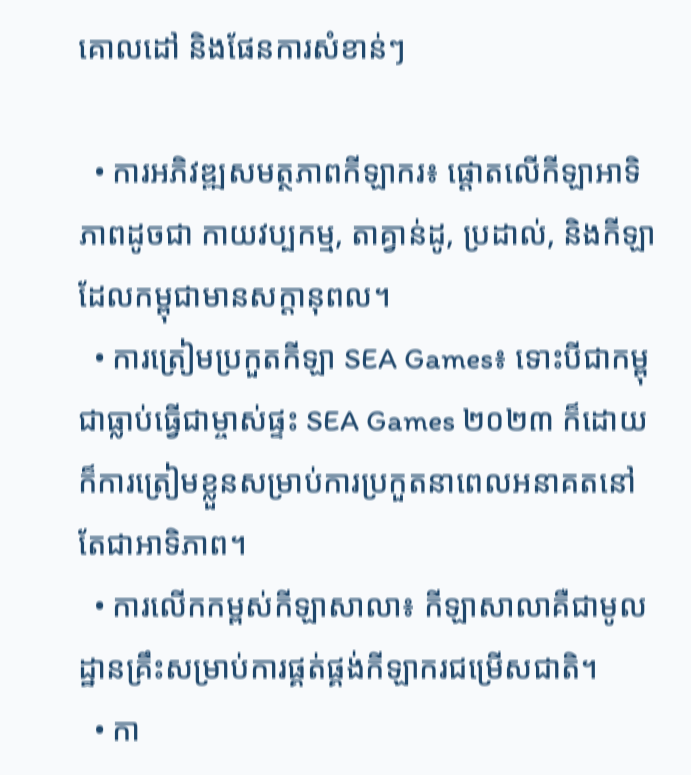គោលដៅ និងផែនការសំខាន់ៗ

  • ការអភិវឌ្ឍសមត្ថភាពកីឡាករ៖ ផ្តោតលើកីឡាអាទិភាពដូចជា កាយវប្បកម្ម, តាគ្វាន់ដូ, ប្រដាល់, និងកីឡាដែលកម្ពុជាមានសក្តានុពល។
  • ការត្រៀមប្រកួតកីឡា SEA Games៖ ទោះបីជាកម្ពុជាធ្លាប់ធ្វើជាម្ចាស់ផ្ទះ SEA Games ២០២៣ ក៏ដោយ ក៏ការត្រៀមខ្លួនសម្រាប់ការប្រកួតនាពេលអនាគតនៅតែជាអាទិភាព។
  • ការលើកកម្ពស់កីឡាសាលា៖ កីឡាសាលាគឺជាមូលដ្ឋានគ្រឹះសម្រាប់ការផ្គត់ផ្គង់កីឡាករជម្រើសជាតិ។
  • កា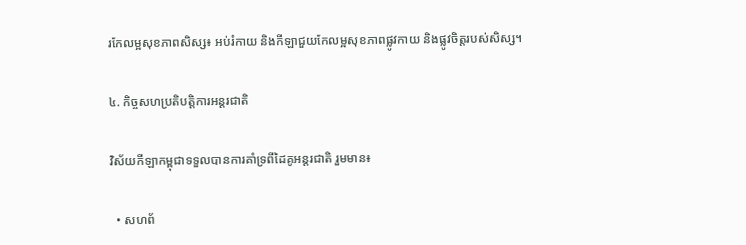រកែលម្អសុខភាពសិស្ស៖ អប់រំកាយ និងកីឡាជួយកែលម្អសុខភាពផ្លូវកាយ និងផ្លូវចិត្តរបស់សិស្ស។

៤. កិច្ចសហប្រតិបត្តិការអន្តរជាតិ

វិស័យកីឡាកម្ពុជាទទួលបានការគាំទ្រពីដៃគូអន្តរជាតិ រួមមាន៖

  • សហព័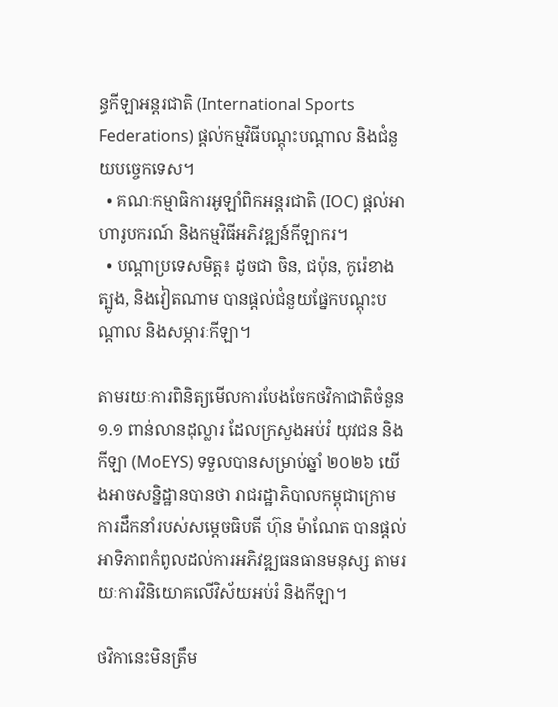ន្ធកីឡាអន្តរជាតិ (International Sports Federations) ផ្តល់កម្មវិធីបណ្តុះបណ្តាល និងជំនួយបច្ចេកទេស។
  • គណៈកម្មាធិការអូឡាំពិកអន្តរជាតិ (IOC) ផ្តល់អាហារូបករណ៍ និងកម្មវិធីអភិវឌ្ឍន៍កីឡាករ។
  • បណ្តាប្រទេសមិត្ត៖ ដូចជា ចិន, ជប៉ុន, កូរ៉េខាងត្បូង, និងវៀតណាម បានផ្តល់ជំនួយផ្នែកបណ្តុះបណ្តាល និងសម្ភារៈកីឡា។

តាមរយៈការពិនិត្យមើលការបែងចែកថវិកាជាតិចំនួន ១.១ ពាន់លានដុល្លារ ដែលក្រសួងអប់រំ យុវជន និងកីឡា (MoEYS) ទទួលបានសម្រាប់ឆ្នាំ ២០២៦ យើងអាចសន្និដ្ឋានបានថា រាជរដ្ឋាភិបាលកម្ពុជាក្រោមការដឹកនាំរបស់សម្តេចធិបតី ហ៊ុន ម៉ាណែត បានផ្តល់ អាទិភាពកំពូលដល់ការអភិវឌ្ឍធនធានមនុស្ស តាមរយៈការវិនិយោគលើវិស័យអប់រំ និងកីឡា។

ថវិកានេះមិនត្រឹម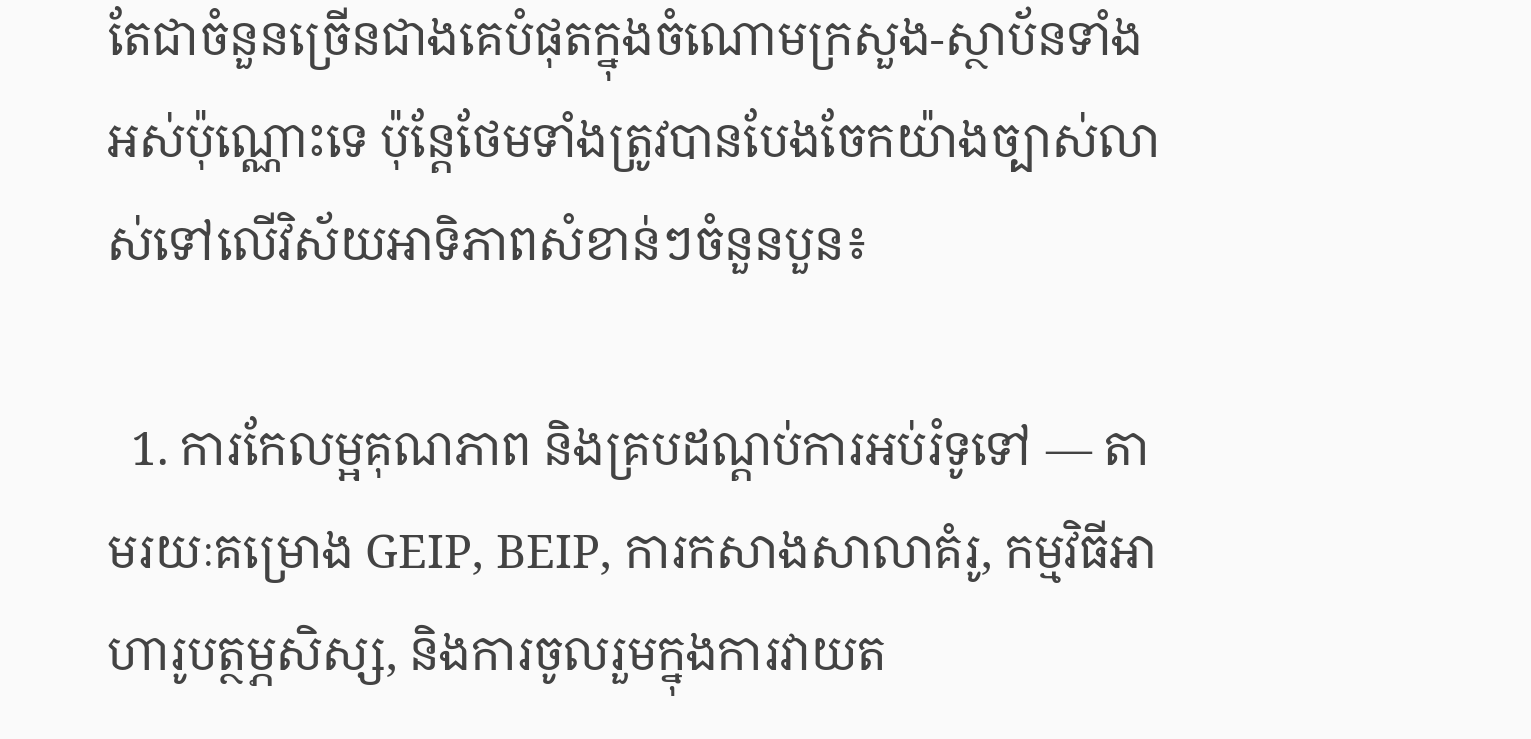តែជាចំនួនច្រើនជាងគេបំផុតក្នុងចំណោមក្រសួង-ស្ថាប័នទាំងអស់ប៉ុណ្ណោះទេ ប៉ុន្តែថែមទាំងត្រូវបានបែងចែកយ៉ាងច្បាស់លាស់ទៅលើវិស័យអាទិភាពសំខាន់ៗចំនួនបួន៖

  1. ការកែលម្អគុណភាព និងគ្របដណ្តប់ការអប់រំទូទៅ — តាមរយៈគម្រោង GEIP, BEIP, ការកសាងសាលាគំរូ, កម្មវិធីអាហារូបត្ថម្ភសិស្ស, និងការចូលរួមក្នុងការវាយត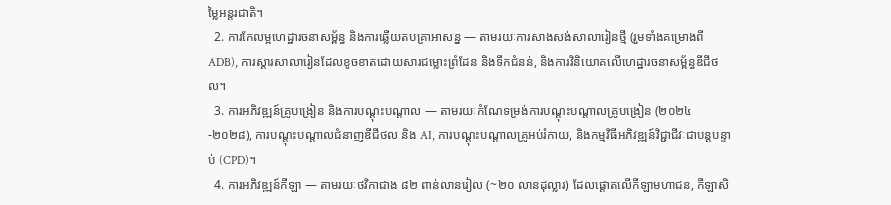ម្លៃអន្តរជាតិ។
  2. ការកែលម្អហេដ្ឋារចនាសម្ព័ន្ធ និងការឆ្លើយតបគ្រាអាសន្ន — តាមរយៈការសាងសង់សាលារៀនថ្មី (រួមទាំងគម្រោងពី ADB), ការស្តារសាលារៀនដែលខូចខាតដោយសារជម្លោះព្រំដែន និងទឹកជំនន់, និងការវិនិយោគលើហេដ្ឋារចនាសម្ព័ន្ធឌីជីថល។
  3. ការអភិវឌ្ឍន៍គ្រូបង្រៀន និងការបណ្តុះបណ្តាល — តាមរយៈកំណែទម្រង់ការបណ្តុះបណ្តាលគ្រូបង្រៀន (២០២៤-២០២៨), ការបណ្តុះបណ្តាលជំនាញឌីជីថល និង AI, ការបណ្តុះបណ្តាលគ្រូអប់រំកាយ, និងកម្មវិធីអភិវឌ្ឍន៍វិជ្ជាជីវៈជាបន្តបន្ទាប់ (CPD)។
  4. ការអភិវឌ្ឍន៍កីឡា — តាមរយៈថវិកាជាង ៨២ ពាន់លានរៀល (~២០ លានដុល្លារ) ដែលផ្តោតលើកីឡាមហាជន, កីឡាសិ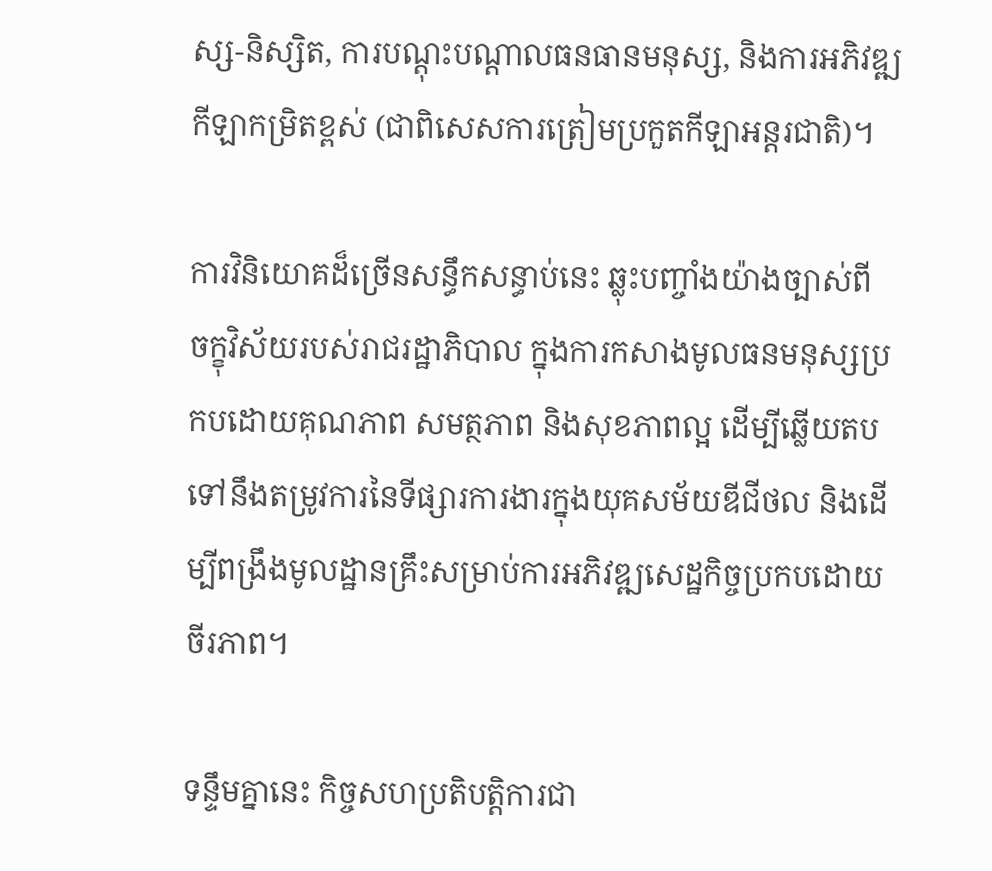ស្ស-និស្សិត, ការបណ្តុះបណ្តាលធនធានមនុស្ស, និងការអភិវឌ្ឍកីឡាកម្រិតខ្ពស់ (ជាពិសេសការត្រៀមប្រកួតកីឡាអន្តរជាតិ)។

ការវិនិយោគដ៏ច្រើនសន្ធឹកសន្ធាប់នេះ ឆ្លុះបញ្ចាំងយ៉ាងច្បាស់ពី ចក្ខុវិស័យរបស់រាជរដ្ឋាភិបាល ក្នុងការកសាងមូលធនមនុស្សប្រកបដោយគុណភាព សមត្ថភាព និងសុខភាពល្អ ដើម្បីឆ្លើយតបទៅនឹងតម្រូវការនៃទីផ្សារការងារក្នុងយុគសម័យឌីជីថល និងដើម្បីពង្រឹងមូលដ្ឋានគ្រឹះសម្រាប់ការអភិវឌ្ឍសេដ្ឋកិច្ចប្រកបដោយចីរភាព។

ទន្ទឹមគ្នានេះ កិច្ចសហប្រតិបត្តិការជា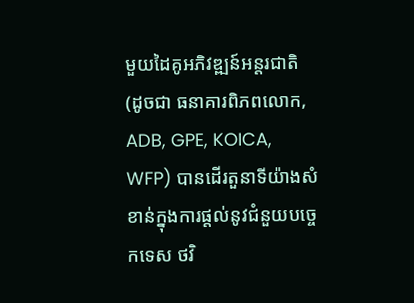មួយដៃគូអភិវឌ្ឍន៍អន្តរជាតិ (ដូចជា ធនាគារពិភពលោក, ADB, GPE, KOICA, WFP) បានដើរតួនាទីយ៉ាងសំខាន់ក្នុងការផ្តល់នូវជំនួយបច្ចេកទេស ថវិ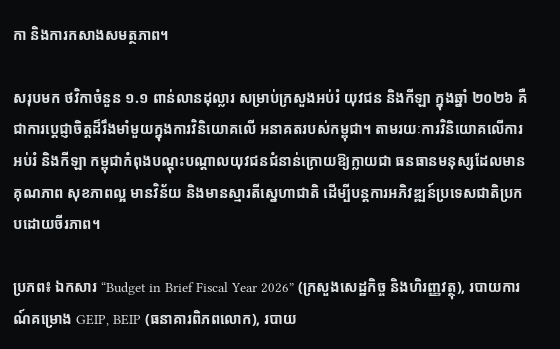កា និងការកសាងសមត្ថភាព។

សរុបមក ថវិកាចំនួន ១.១ ពាន់លានដុល្លារ សម្រាប់ក្រសួងអប់រំ យុវជន និងកីឡា ក្នុងឆ្នាំ ២០២៦ គឺជាការប្តេជ្ញាចិត្តដ៏រឹងមាំមួយក្នុងការវិនិយោគលើ អនាគតរបស់កម្ពុជា។ តាមរយៈការវិនិយោគលើការអប់រំ និងកីឡា កម្ពុជាកំពុងបណ្តុះបណ្តាលយុវជនជំនាន់ក្រោយឱ្យក្លាយជា ធនធានមនុស្សដែលមានគុណភាព សុខភាពល្អ មានវិន័យ និងមានស្មារតីស្នេហាជាតិ ដើម្បីបន្តការអភិវឌ្ឍន៍ប្រទេសជាតិប្រកបដោយចីរភាព។

ប្រភព៖ ឯកសារ “Budget in Brief Fiscal Year 2026” (ក្រសួងសេដ្ឋកិច្ច និងហិរញ្ញវត្ថុ), របាយការណ៍គម្រោង GEIP, BEIP (ធនាគារពិភពលោក), របាយ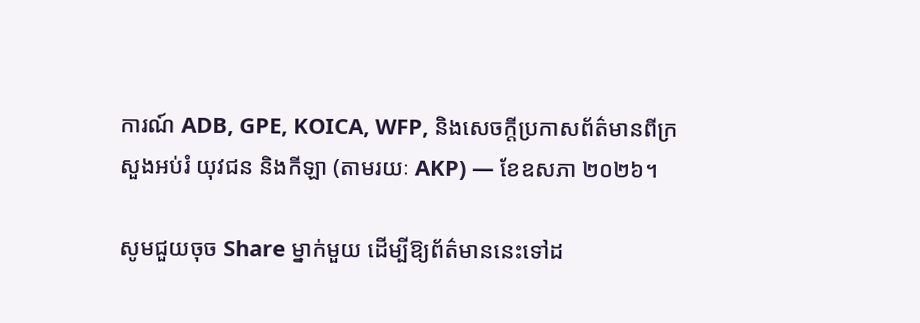ការណ៍ ADB, GPE, KOICA, WFP, និងសេចក្តីប្រកាសព័ត៌មានពីក្រសួងអប់រំ យុវជន និងកីឡា (តាមរយៈ AKP) — ខែឧសភា ២០២៦។

សូមជួយចុច Share ម្នាក់មួយ ដើម្បីឱ្យព័ត៌មាននេះទៅដ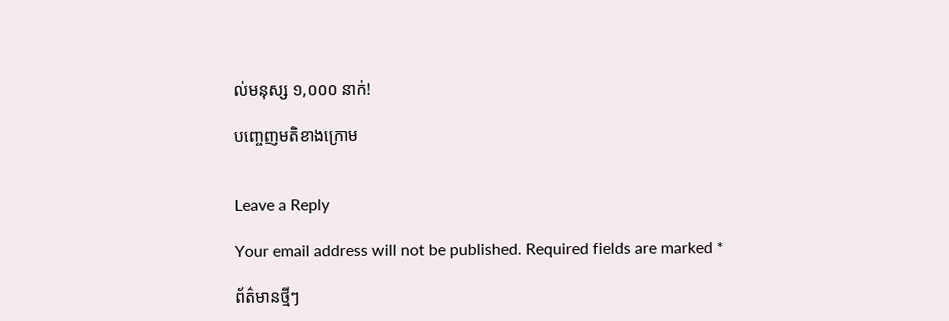ល់មនុស្ស ១,០០០ នាក់!

បញ្ចេញមតិខាងក្រោម


Leave a Reply

Your email address will not be published. Required fields are marked *

ព័ត៌មានថ្មីៗ